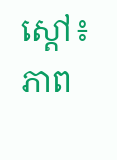ស្តៅ៖ ភាព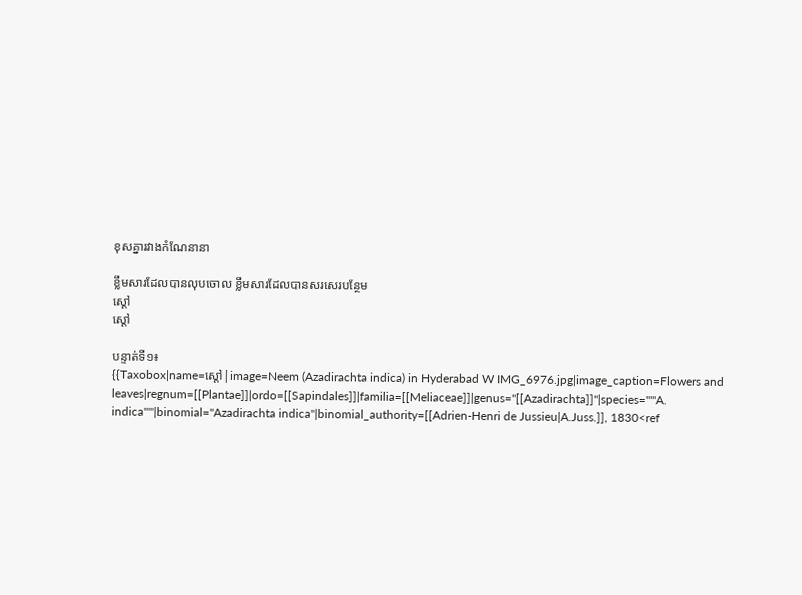ខុសគ្នារវាងកំណែនានា

ខ្លឹមសារដែលបានលុបចោល ខ្លឹមសារដែលបានសរសេរបន្ថែម
ស្តៅ
ស្តៅ

បន្ទាត់ទី១៖
{{Taxobox|name=ស្តៅ|image=Neem (Azadirachta indica) in Hyderabad W IMG_6976.jpg|image_caption=Flowers and leaves|regnum=[[Plantae]]|ordo=[[Sapindales]]|familia=[[Meliaceae]]|genus=''[[Azadirachta]]''|species='''''A. indica'''''|binomial=''Azadirachta indica''|binomial_authority=[[Adrien-Henri de Jussieu|A.Juss.]], 1830<ref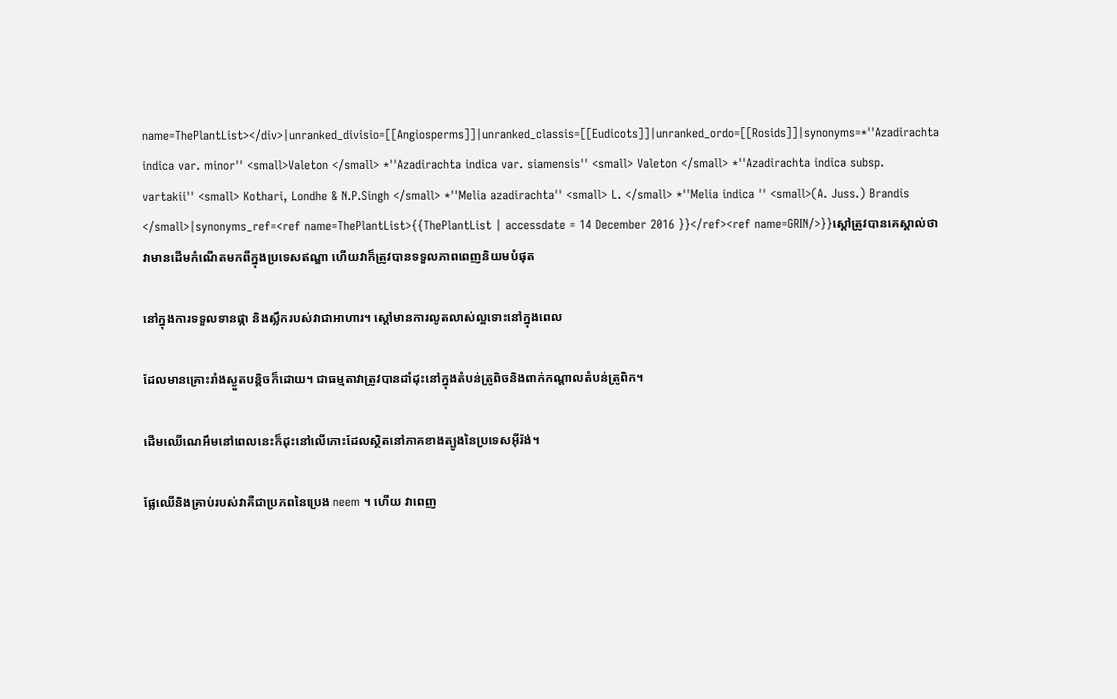name=ThePlantList></div>|unranked_divisio=[[Angiosperms]]|unranked_classis=[[Eudicots]]|unranked_ordo=[[Rosids]]|synonyms=*''Azadirachta indica var. minor'' <small>Valeton </small> *''Azadirachta indica var. siamensis'' <small> Valeton </small> *''Azadirachta indica subsp. vartakii'' <small> Kothari, Londhe & N.P.Singh </small> *''Melia azadirachta'' <small> L. </small> *''Melia indica '' <small>(A. Juss.) Brandis </small>|synonyms_ref=<ref name=ThePlantList>{{ThePlantList | accessdate = 14 December 2016 }}</ref><ref name=GRIN/>}}ស្តៅត្រូវបានគេស្គាល់ថា វាមានដើមកំណើតមកពីក្នុងប្រទេសឥណ្ឌា ហើយវាក៏ត្រូវបានទទួលភាពពេញនិយមបំផុត

នៅក្នុងការទទួលទានផ្កា និងស្លឹករបស់វាជាអាហារ។ ស្តៅមានការលូតលាស់ល្អទោះនៅក្នុងពេល

ដែលមានគ្រោះរាំងស្ងួតបន្តិចក៏ដោយ។ ជាធម្មតាវាត្រូវបានដាំដុះនៅក្នុងតំបន់ត្រូពិចនិងពាក់កណ្តាលតំបន់ត្រូពិក។

ដើមឈើណេអឹមនៅពេលនេះក៏ដុះនៅលើកោះដែលស្ថិតនៅភាគខាងត្បូងនៃប្រទេសអ៊ីរ៉ង់។

ផ្លែឈើនិងគ្រាប់របស់វាគឺជាប្រភពនៃប្រេង neem ។ ហើយ វាពេញ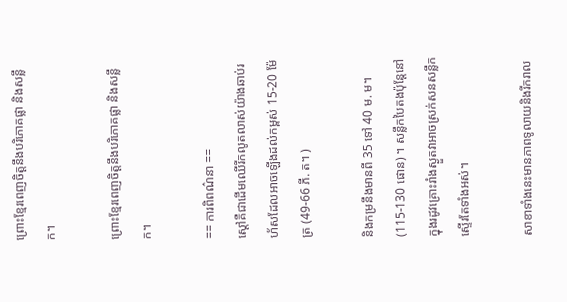ព្រោះខ្មែរពេញចិត្តនឹងបរិភោគផ្លា និងសន្លឹក។

ព្រោះខ្មែរពេញចិត្តនឹងបរិភោគផ្លា និងសន្លឹក។

== ការពិពណ៌នា ==
ស្តៅគឺជាដើមឈើរីកលូតលាស់យ៉ាងឆាប់រហ័សដែលអាចឡើងដល់កម្ពស់ 15-20 ម៉ែត្រ (49-66 ភី. ត។ )

និងកម្រនឹងមានពី 35 ទៅ 40 ម. ម។ (115-130 ផោន) ។ សន្លឹកបៃតងប៉ុន្តែនៅក្នុងរដូវគ្រោះរាំងស្ងួតវាអាចស្រក់សនសន្លឹកស្ទើរតែទាំងអស់។

សាខាទាំងនេះមានភាពទូលាយនិងរីករាល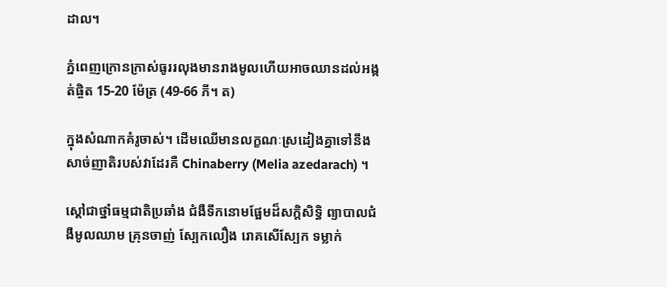ដាល។

ភ្នំពេញក្រោនក្រាស់ធូររលុងមានរាងមូលហើយអាចឈានដល់អង្កត់ផ្ចិត 15-20 ម៉ែត្រ (49-66 ភី។ ត)

ក្នុងសំណាកគំរូចាស់។ ដើមឈើមានលក្ខណៈស្រដៀងគ្នាទៅនឹងសាច់ញាតិរបស់វាដែរគឺ Chinaberry (Melia azedarach) ។

ស្តៅជាថ្នាំធម្មជាតិប្រឆាំង ជំងឺទឹកនោមផ្អែមដ៏សក្តិសិទ្ធិ ព្យាបាលជំងឺមូលឈាម គ្រុនចាញ់ ស្បែកលឿង រោគសើស្បែក ទម្លាក់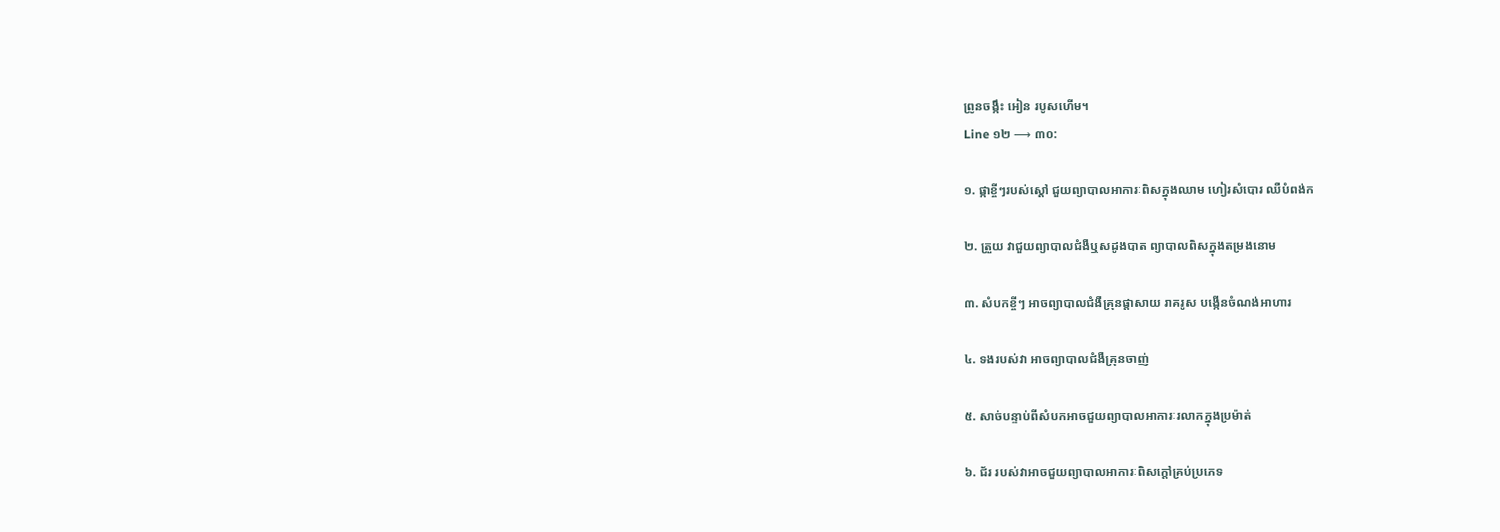ព្រូនចង្កឹះ អៀន របូសហើម។
Line ១២ ⟶ ៣០:

១. ផ្កាខ្ចីៗរបស់ស្តៅ ជួយព្យាបាលអាការៈពិសក្នុងឈាម ហៀរសំបោរ ឈឺបំពង់ក

២. ត្រួយ វាជួយព្យាបាលជំងឺឬសដូងបាត ព្យាបាលពិសក្នុងតម្រងនោម

៣. សំបកខ្ចីៗ អាចព្យាបាលជំងឺគ្រុនផ្តាសាយ រាគរូស បង្កើនចំណង់អាហារ

៤. ទងរបស់វា អាចព្យាបាលជំងឺគ្រុនចាញ់

៥. សាច់បន្ទាប់ពីសំបកអាចជួយព្យាបាលអាការៈរលាកក្នុងប្រម៉ាត់

៦. ជ័រ របស់វាអាចជួយព្យាបាលអាការៈពិសក្តៅគ្រប់ប្រភេទ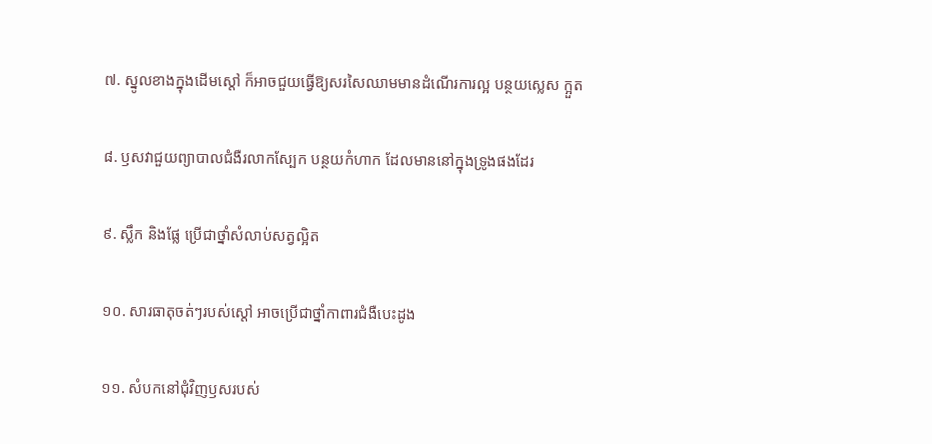៧. ស្នូលខាងក្នុងដើមស្តៅ ក៏អាចជួយធ្វើឱ្យសរសៃឈាមមានដំណើរការល្អ បន្ថយស្លេស ក្អួត

៨. ឫសវាជួយព្យាបាលជំងឺរលាកស្បែក បន្ថយកំហាក ដែលមាននៅក្នុងទ្រូងផងដែរ

៩. ស្លឹក និងផ្លែ ប្រើជាថ្នាំសំលាប់សត្វល្អិត

១០. សារធាតុចត់ៗរបស់ស្តៅ អាចប្រើជាថ្នាំកាពារជំងឺបេះដូង

១១. សំបកនៅជុំវិញឫសរបស់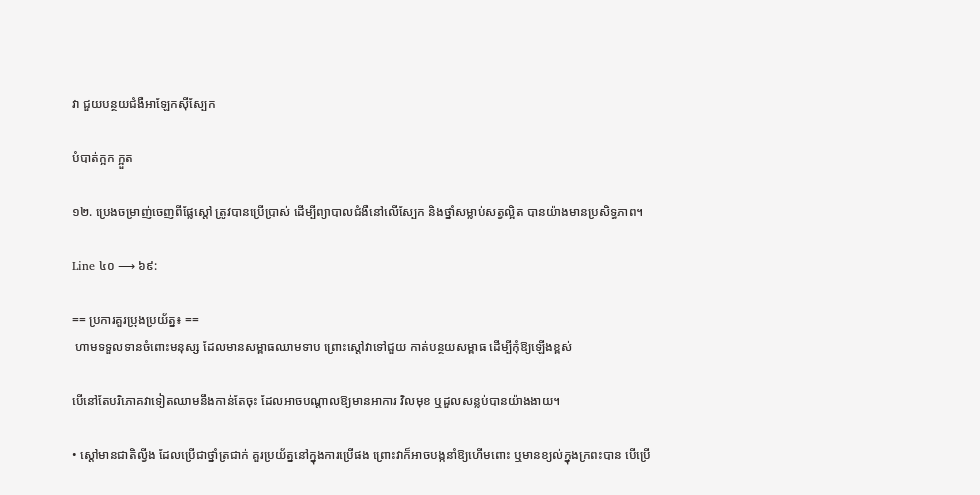វា ជួយបន្ថយជំងឺអាឡែកស៊ីស្បែក

បំបាត់ក្អក ក្អួត

១២. ប្រេងចម្រាញ់ចេញពីផ្លែស្តៅ ត្រូវបានប្រើប្រាស់ ដើម្បីព្យាបាលជំងឺនៅលើស្បែក និងថ្នាំសម្លាប់សត្វល្អិត បានយ៉ាងមានប្រសិទ្ធភាព។

Line ៤០ ⟶ ៦៩:

== ប្រការគួរប្រុងប្រយ័ត្ន៖ ==
 ហាមទទួលទានចំពោះមនុស្ស ដែលមានសម្ពាធឈាមទាប ព្រោះស្តៅវាទៅជួយ កាត់បន្ថយសម្ពាធ ដើម្បីកុំឱ្យឡើងខ្ពស់

បើនៅតែបរិភោគវាទៀតឈាមនឹងកាន់តែចុះ ដែលអាចបណ្តាលឱ្យមានអាការ វិលមុខ ឬដួលសន្លប់បានយ៉ាងងាយ។

• ស្តៅមានជាតិល្វីង ដែលប្រើជាថ្នាំត្រជាក់ គួរប្រយ័ត្ននៅក្នុងការប្រើផង ព្រោះវាក៏អាចបង្កនាំឱ្យហើមពោះ ឬមានខ្យល់ក្នុងក្រពះបាន បើប្រើ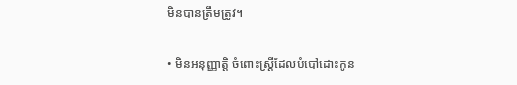មិនបានត្រឹមត្រូវ។

• មិនអនុញ្ញាតិ្ត ចំពោះស្ត្រីដែលបំបៅដោះកូន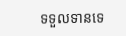ទទួលទានទេ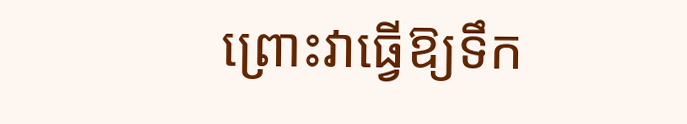ព្រោះវាធ្វើឱ្យទឹក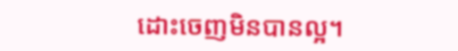ដោះចេញមិនបានល្អ។